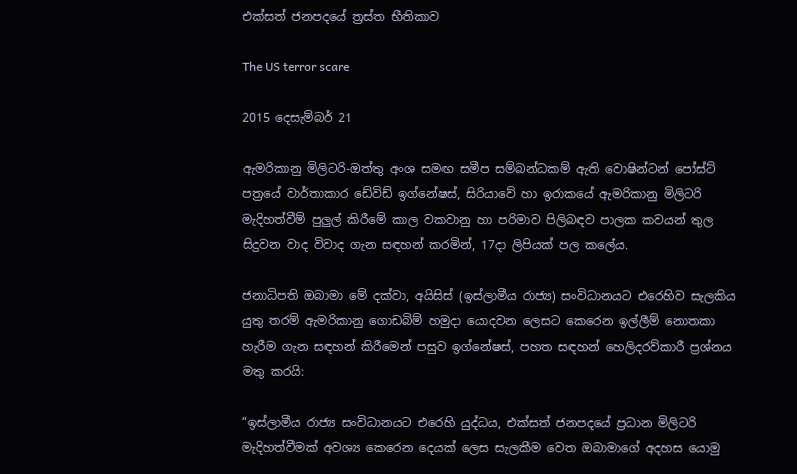එක්සත් ජනපදයේ ත්‍රස්ත භීතිකාව

The US terror scare

2015 දෙසැම්බර් 21

ඇමරිකානු මිලිටරි-ඔත්තු අංශ සමඟ සමීප සම්බන්ධකම් ඇති වොෂින්ටන් පෝස්ට් පත්‍රයේ වාර්තාකාර ඩේවිඩ් ඉග්නේෂස්, සිරියාවේ හා ඉරාකයේ ඇමරිකානු මිලිටරි මැදිහත්වීම් පුලුල් කිරීමේ කාල වකවානු හා පරිමාව පිලිබඳව පාලක කවයන් තුල සිදුවන වාද විවාද ගැන සඳහන් කරමින්, 17දා ලිපියක් පල කලේය.

ජනාධිපති ඔබාමා මේ දක්වා, අයිසිස් (ඉස්ලාමීය රාජ්‍ය) සංවිධානයට එරෙහිව සැලකිය යුතු තරම් ඇමරිකානු ගොඩබිම් හමුදා යොදවන ලෙසට කෙරෙන ඉල්ලීම් නොතකා හැරීම ගැන සඳහන් කිරීමෙන් පසුව ඉග්නේෂස්, පහත සඳහන් හෙලිදරව්කාරී ප්‍රශ්නය මතු කරයි:

“ඉස්ලාමීය රාජ්‍ය සංවිධානයට එරෙහි යුද්ධය, එක්සත් ජනපදයේ ප්‍රධාන මිලිටරි මැදිහත්වීමක් අවශ්‍ය කෙරෙන දෙයක් ලෙස සැලකීම වෙත ඔබාමාගේ අදහස යොමු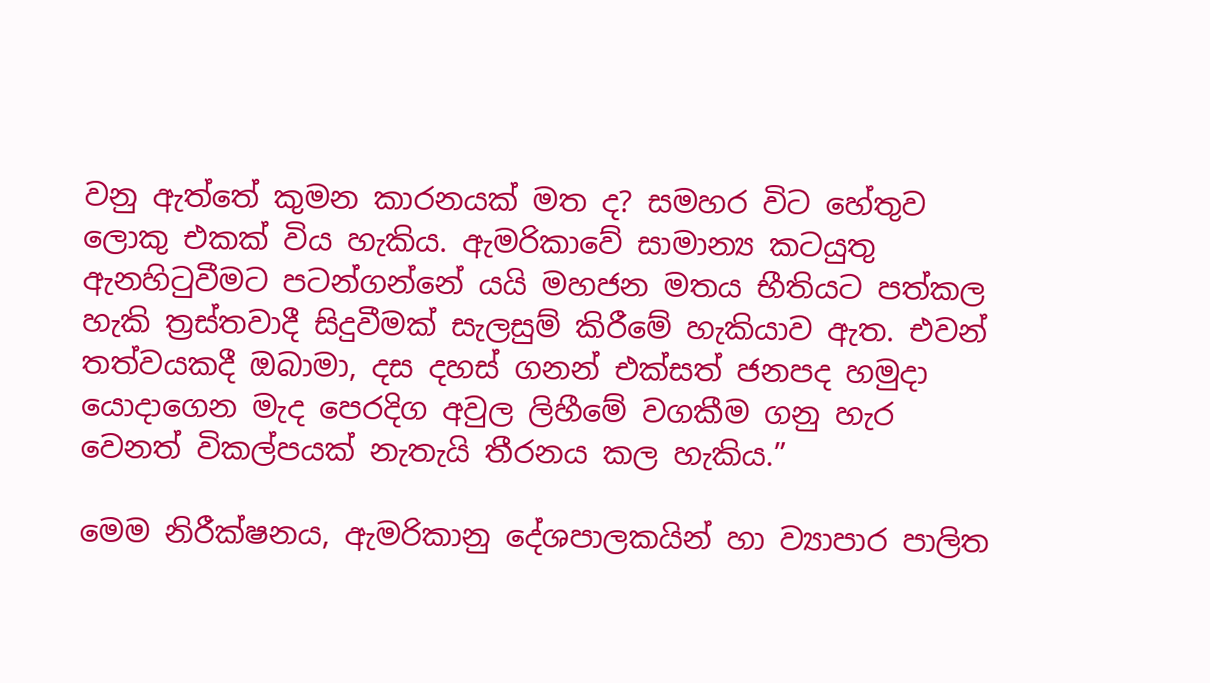වනු ඇත්තේ කුමන කාරනයක් මත ද? සමහර විට හේතුව ලොකු එකක් විය හැකිය. ඇමරිකාවේ සාමාන්‍ය කටයුතු ඇනහිටුවීමට පටන්ගන්නේ යයි මහජන මතය භීතියට පත්කල හැකි ත්‍රස්තවාදී සිදුවීමක් සැලසුම් කිරීමේ හැකියාව ඇත. එවන් තත්වයකදී ඔබාමා, දස දහස් ගනන් එක්සත් ජනපද හමුදා යොදාගෙන මැද පෙරදිග අවුල ලිහීමේ වගකීම ගනු හැර වෙනත් විකල්පයක් නැතැයි තීරනය කල හැකිය.”

මෙම නිරීක්ෂනය, ඇමරිකානු දේශපාලකයින් හා ව්‍යාපාර පාලිත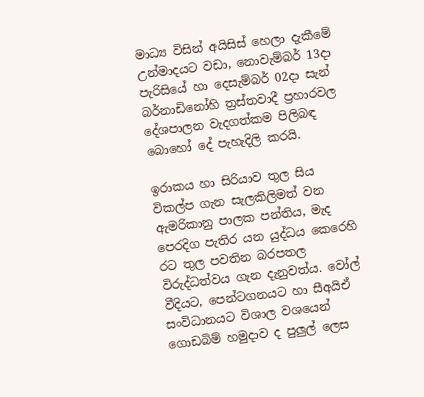මාධ්‍ය විසින් අයිසිස් හෙලා දැකීමේ උන්මාදයට වඩා, නොවැම්බර් 13දා පැරිසියේ හා දෙසැම්බර් 02දා සැන් බර්නාඩිනෝහි ත්‍රස්තවාදී ප්‍රහාරවල දේශපාලන වැදගත්කම පිලිබඳ බොහෝ දේ පැහැදිලි කරයි.

ඉරාකය හා සිරියාව තුල සිය විකල්ප ගැන සැලකිලිමත් වන ඇමරිකානු පාලක පන්තිය, මැද පෙරදිග පැතිර යන යුද්ධය කෙරෙහි රට තුල පවතින බරපතල විරුද්ධත්වය ගැන දැනුවත්ය. වෝල් වීදියට, පෙන්ටගනයට හා සීඅයිඒ සංවිධානයට විශාල වශයෙන් ගොඩබිම් හමුදාව ද පුලුල් ලෙස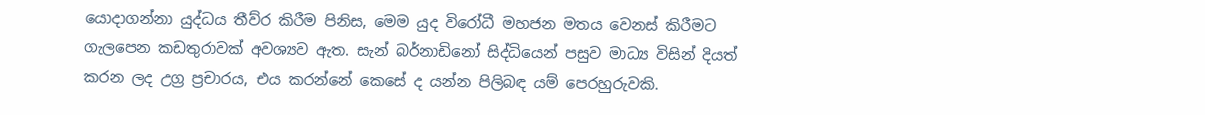යොදාගන්නා යුද්ධය තීව්ර කිරීම පිනිස, මෙම යුද විරෝධී මහජන මතය වෙනස් කිරීමට ගැලපෙන කඩතුරාවක් අවශ්‍යව ඇත. සැන් බර්නාඩිනෝ සිද්ධියෙන් පසුව මාධ්‍ය විසින් දියත් කරන ලද උග්‍ර ප්‍රචාරය, එය කරන්නේ කෙසේ ද යන්න පිලිබඳ යම් පෙරහුරුවකි.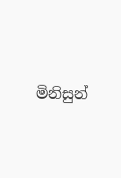මිනිසුන්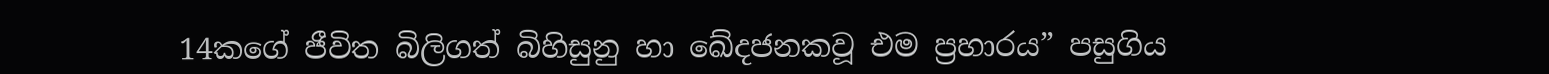14කගේ ජීවිත බිලිගත් බිහිසුනු හා ඛේදජනකවූ එම ප්‍රහාරය” පසුගිය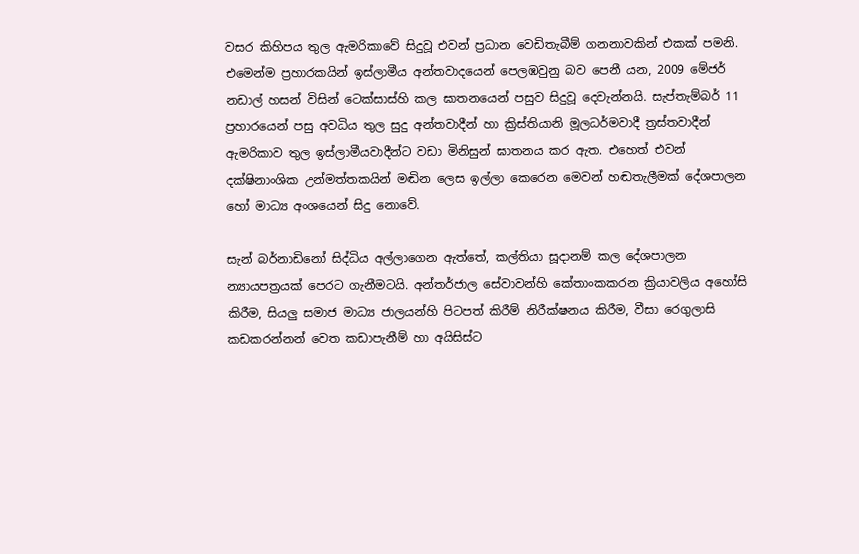වසර කිහිපය තුල ඇමරිකාවේ සිදුවූ එවන් ප්‍රධාන වෙඩිතැබීම් ගනනාවකින් එකක් පමනි. එමෙන්ම ප්‍රහාරකයින් ඉස්ලාමීය අන්තවාදයෙන් පෙලඹවුනු බව පෙනී යන, 2009 මේජර් නඩාල් හසන් විසින් ටෙක්සාස්හි කල ඝාතනයෙන් පසුව සිදුවූ දෙවැන්නයි. සැප්තැම්බර් 11 ප්‍රහාරයෙන් පසු අවධිය තුල සුදු අන්තවාදීන් හා ක්‍රිස්තියානි මූලධර්මවාදී ත්‍රස්තවාදීන් ඇමරිකාව තුල ඉස්ලාමීයවාදීන්ට වඩා මිනිසුන් ඝාතනය කර ඇත. එහෙත් එවන් දක්ෂිනාංශික උන්මත්තකයින් මඬින ලෙස ඉල්ලා කෙරෙන මෙවන් හඬතැලීමක් දේශපාලන හෝ මාධ්‍ය අංශයෙන් සිදු නොවේ.

සැන් බර්නාඩිනෝ සිද්ධිය අල්ලාගෙන ඇත්තේ, කල්තියා සූදානම් කල දේශපාලන න්‍යායපත්‍රයක් පෙරට ගැනීමටයි. අන්තර්ජාල සේවාවන්හි කේතාංකකරන ක්‍රියාවලිය අහෝසි කිරීම, සියලු සමාජ මාධ්‍ය ජාලයන්හි පිටපත් කිරීම් නිරීක්ෂනය කිරීම, වීසා රෙගුලාසි කඩකරන්නන් වෙත කඩාපැනීම් හා අයිසිස්ට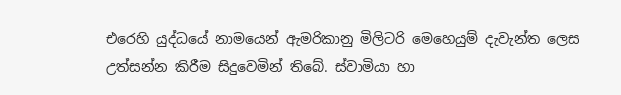එරෙහි යුද්ධයේ නාමයෙන් ඇමරිකානු මිලිටරි මෙහෙයුම් දැවැන්ත ලෙස උත්සන්න කිරීම සිදුවෙමින් තිබේ. ස්වාමියා හා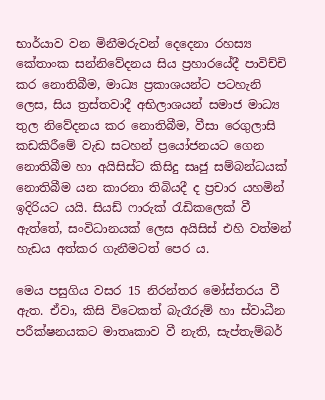භාර්යාව වන මිනීමරුවන් දෙදෙනා රහස්‍ය කේතාංක සන්නිවේදනය සිය ප්‍රහාරයේදී පාවිච්චි කර නොතිබීම, මාධ්‍ය ප්‍රකාශයන්ට පටහැනි ලෙස, සිය ත්‍රස්තවාදී අභිලාශයන් සමාජ මාධ්‍ය තුල නිවේදනය කර නොතිබීම, වීසා රෙගුලාසි කඩකිරීමේ වැඩ සටහන් ප්‍රයෝජනයට ගෙන නොතිබීම හා අයිසිස්ට කිසිදු සෘජු සම්බන්ධයක් නොතිබීම යන කාරනා තිබියදී ද ප්‍රචාර යහමින් ඉදිරියට යයි. සියඩ් ෆාරුක් රැඩිකලෙක් වී ඇත්තේ, සංවිධානයක් ලෙස අයිසිස් එහි වත්මන් හැඩය අත්කර ගැනීමටත් පෙර ය.

මෙය පසුගිය වසර 15 නිරන්තර මෝස්තරය වී ඇත. ඒවා, කිසි විටෙකත් බැරෑරුම් හා ස්වාධීන පරීක්ෂනයකට මාතෘකාව වී නැති, සැප්තැම්බර්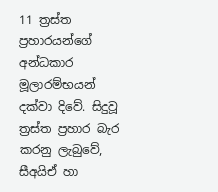11 ත්‍රස්ත ප්‍රහාරයන්ගේ අන්ධකාර මූලාරම්භයන් දක්වා දිවේ. සිදුවූ ත්‍රස්ත ප්‍රහාර බැර කරනු ලැබුවේ, සීඅයිඒ හා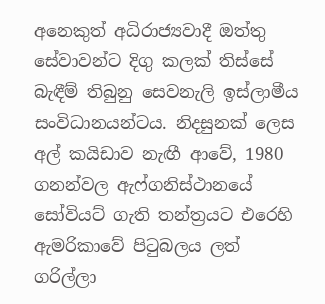අනෙකුත් අධිරාජ්‍යවාදී ඔත්තු සේවාවන්ට දිගු කලක් තිස්සේ බැඳීම් තිබුනු සෙවනැලි ඉස්ලාමීය සංවිධානයන්ටය. නිදසුනක් ලෙස අල් කයිඩාව නැඟී ආවේ, 1980 ගනන්වල ඇෆ්ගනිස්ථානයේ සෝවියට් ගැති තන්ත්‍රයට එරෙහි ඇමරිකාවේ පිටුබලය ලත් ගරිල්ලා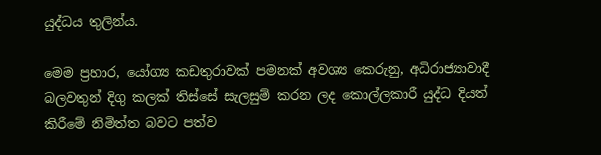යුද්ධය තුලින්ය.

මෙම ප්‍රහාර, යෝග්‍ය කඩතුරාවක් පමනක් අවශ්‍ය කෙරුනු, අධිරාජ්‍යාවාදී බලවතුන් දිගු කලක් තිස්සේ සැලසුම් කරන ලද කොල්ලකාරී යුද්ධ දියත් කිරීමේ නිමිත්ත බවට පත්ව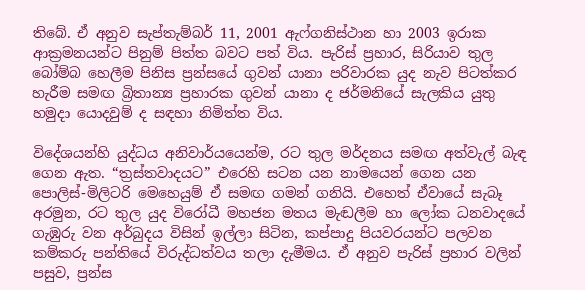තිබේ. ඒ අනුව සැප්තැම්බර් 11, 2001 ඇෆ්ගනිස්ථාන හා 2003 ඉරාක ආක්‍රමනයන්ට පිනුම් පිත්ත බවට පත් විය. පැරිස් ප්‍රහාර, සිරියාව තුල බෝම්බ හෙලීම පිනිස ප්‍රන්සයේ ගුවන් යානා පරිවාරක යුද නැව පිටත්කර හැරීම සමඟ බ්‍රිතාන්‍ය ප්‍රහාරක ගුවන් යානා ද ජර්මනියේ සැලකිය යුතු හමුදා යොදවුම් ද සඳහා නිමිත්ත විය.

විදේශයන්හි යුද්ධය අනිවාර්යයෙන්ම, රට තුල මර්දනය සමඟ අත්වැල් බැඳ ගෙන ඇත. “ත්‍රස්තවාදයට” එරෙහි සටන යන නාමයෙන් ගෙන යන පොලිස්-මිලිටරි මෙහෙයුම් ඒ සමඟ ගමන් ගනියි. එහෙත් ඒවායේ සැබෑ අරමුන, රට තුල යුද විරෝධී මහජන මතය මැඬලීම හා ලෝක ධනවාදයේ ගැඹුරු වන අර්බුදය විසින් ඉල්ලා සිටින, කප්පාදු පියවරයන්ට පලවන කම්කරු පන්තියේ විරුද්ධත්වය තලා දැමීමය. ඒ අනුව පැරිස් ප්‍රහාර වලින් පසුව, ප්‍රන්ස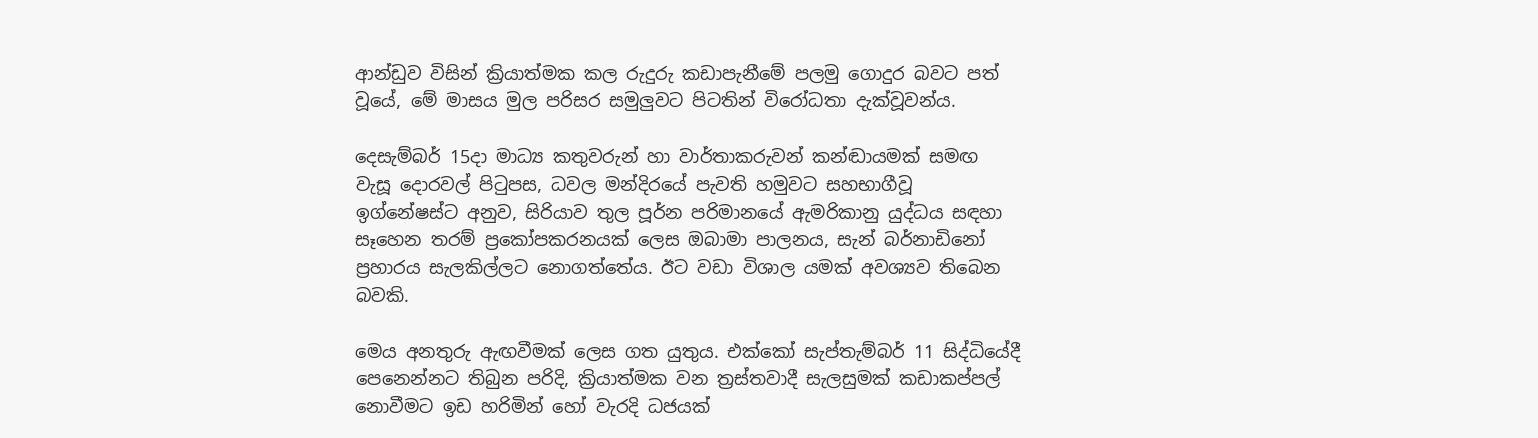ආන්ඩුව විසින් ක්‍රියාත්මක කල රුදුරු කඩාපැනීමේ පලමු ගොදුර බවට පත් වූයේ, මේ මාසය මුල පරිසර සමුලුවට පිටතින් විරෝධතා දැක්වූවන්ය.

දෙසැම්බර් 15දා මාධ්‍ය කතුවරුන් හා වාර්තාකරුවන් කන්ඬායමක් සමඟ වැසූ දොරවල් පිටුපස, ධවල මන්දිරයේ පැවති හමුවට සහභාගීවූ ඉග්නේෂස්ට අනුව, සිරියාව තුල පූර්න පරිමානයේ ඇමරිකානු යුද්ධය සඳහා සෑහෙන තරම් ප්‍රකෝපකරනයක් ලෙස ඔබාමා පාලනය, සැන් බර්නාඩිනෝ ප්‍රහාරය සැලකිල්ලට නොගත්තේය. ඊට වඩා විශාල යමක් අවශ්‍යව තිබෙන බවකි.

මෙය අනතුරු ඇඟවීමක් ලෙස ගත යුතුය. එක්කෝ සැප්තැම්බර් 11 සිද්ධියේදී පෙනෙන්නට තිබුන පරිදි, ක්‍රියාත්මක වන ත්‍රස්තවාදී සැලසුමක් කඩාකප්පල් නොවීමට ඉඩ හරිමින් හෝ වැරදි ධජයක්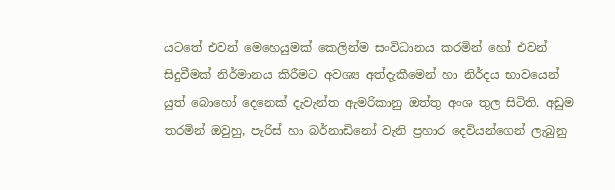යටතේ එවන් මෙහෙයුමක් කෙලින්ම සංවිධානය කරමින් හෝ එවන් සිදුවීමක් නිර්මානය කිරීමට අවශ්‍ය අත්දැකීමෙන් හා නිර්දය භාවයෙන් යුත් බොහෝ දෙනෙක් දැවැන්ත ඇමරිකානු ඔත්තු අංශ තුල සිටිති. අඩුම තරමින් ඔවුහු, පැරිස් හා බර්නාඩිනෝ වැනි ප්‍රහාර දෙවියන්ගෙන් ලැබුනු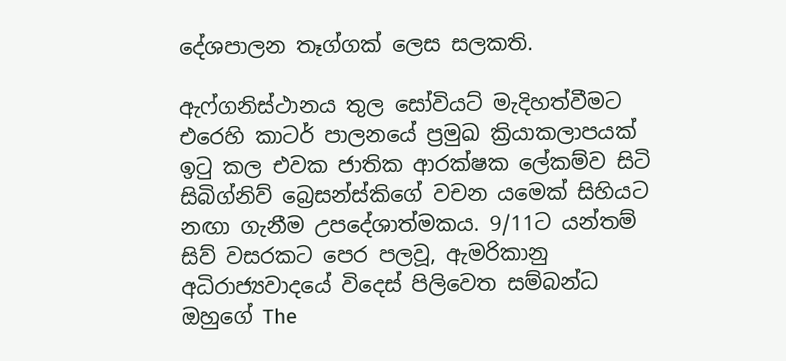දේශපාලන තෑග්ගක් ලෙස සලකති.

ඇෆ්ගනිස්ථානය තුල සෝවියට් මැදිහත්වීමට එරෙහි කාටර් පාලනයේ ප්‍රමුඛ ක්‍රියාකලාපයක් ඉටු කල එවක ජාතික ආරක්ෂක ලේකම්ව සිටි සිබිග්නිව් බ්‍රෙසන්ස්කිගේ වචන යමෙක් සිහියට නඟා ගැනීම උපදේශාත්මකය. 9/11ට යන්තම් සිව් වසරකට පෙර පලවූ, ඇමරිකානු අධිරාජ්‍යවාදයේ විදෙස් පිලිවෙත සම්බන්ධ ඔහුගේ The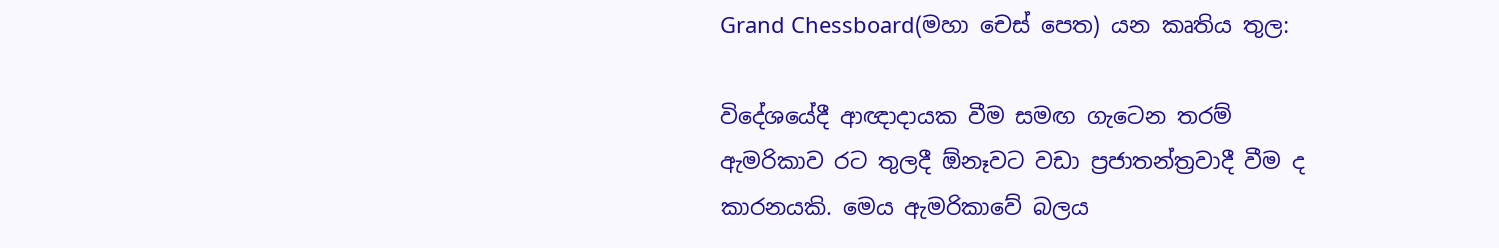Grand Chessboard(මහා චෙස් පෙත) යන කෘතිය තුල:

විදේශයේදී ආඥාදායක වීම සමඟ ගැටෙන තරම් ඇමරිකාව රට තුලදී ඕනෑවට වඩා ප්‍රජාතන්ත්‍රවාදී වීම ද කාරනයකි. මෙය ඇමරිකාවේ බලය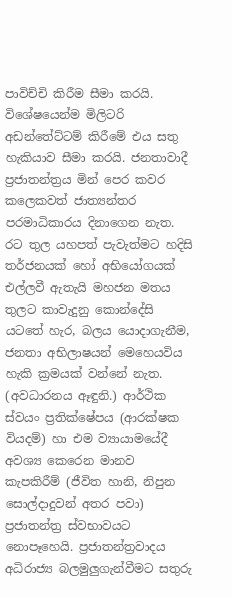පාවිච්චි කිරීම සීමා කරයි. විශේෂයෙන්ම මිලිටරි අඩන්තේට්ටම් කිරීමේ එය සතු හැකියාව සීමා කරයි. ජනතාවාදී ප්‍රජාතන්ත්‍රය මින් පෙර කවර කලෙකවත් ජාත්‍යන්තර පරමාධිකාරය දිනාගෙන නැත. රට තුල යහපත් පැවැත්මට හදිසි තර්ජනයක් හෝ අභියෝගයක් එල්ලවී ඇතැයි මහජන මතය තුලට කාවැදුනු කොන්දේසි යටතේ හැර, බලය යොදාගැනීම, ජනතා අභිලාෂයන් මෙහෙයවිය හැකි ක්‍රමයක් වන්නේ නැත. (අවධාරනය ඈඳුනි.) ආර්ථික ස්වයං ප්‍රතික්ෂේපය (ආරක්ෂක වියදම්) හා එම ව්‍යායාමයේදී අවශ්‍ය කෙරෙන මානව කැපකිරීම් (ජීවිත හානි, නිපුන සොල්දාදුවන් අතර පවා) ප්‍රජාතන්ත්‍ර ස්වභාවයට නොපෑහෙයි. ප්‍රජාතන්ත්‍රවාදය අධිරාජ්‍ය බලමුලුගැන්වීමට සතුරු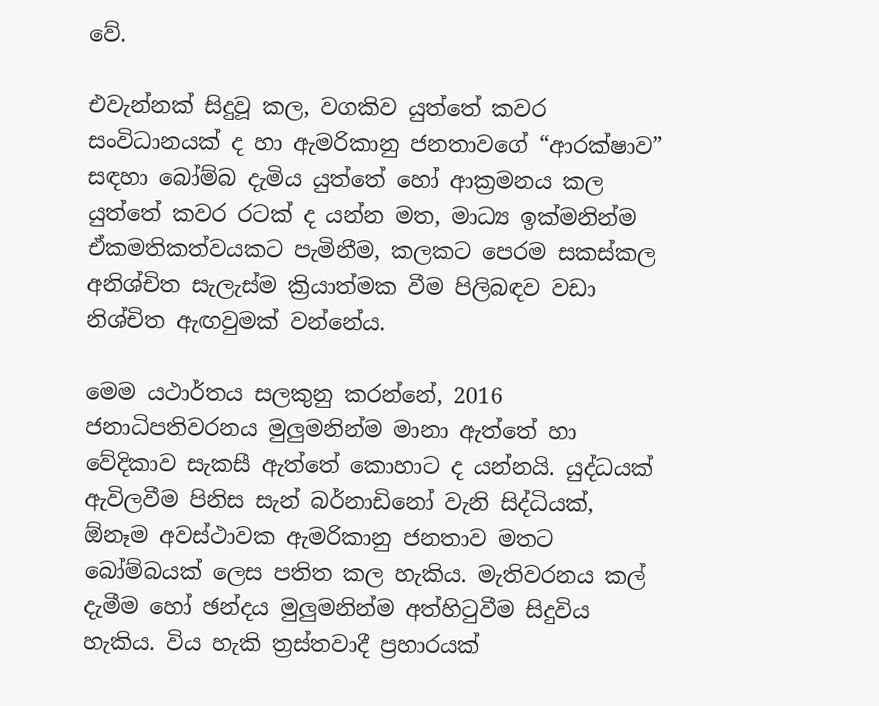වේ.

එවැන්නක් සිදුවූ කල, වගකිව යුත්තේ කවර සංවිධානයක් ද හා ඇමරිකානු ජනතාවගේ “ආරක්ෂාව” සඳහා බෝම්බ දැමිය යුත්තේ හෝ ආක්‍රමනය කල යුත්තේ කවර රටක් ද යන්න මත, මාධ්‍ය ඉක්මනින්ම ඒකමතිකත්වයකට පැමිනීම, කලකට පෙරම සකස්කල අනිශ්චිත සැලැස්ම ක්‍රියාත්මක වීම පිලිබඳව වඩා නිශ්චිත ඇඟවුමක් වන්නේය.

මෙම යථාර්තය සලකුනු කරන්නේ, 2016 ජනාධිපතිවරනය මුලුමනින්ම මානා ඇත්තේ හා වේදිකාව සැකසී ඇත්තේ කොහාට ද යන්නයි. යුද්ධයක් ඇවිලවීම පිනිස සැන් බර්නාඩිනෝ වැනි සිද්ධියක්, ඕනෑම අවස්ථාවක ඇමරිකානු ජනතාව මතට බෝම්බයක් ලෙස පතිත කල හැකිය. මැතිවරනය කල් දැමීම හෝ ඡන්දය මුලුමනින්ම අත්හිටුවීම සිදුවිය හැකිය. විය හැකි ත්‍රස්තවාදී ප්‍රහාරයක්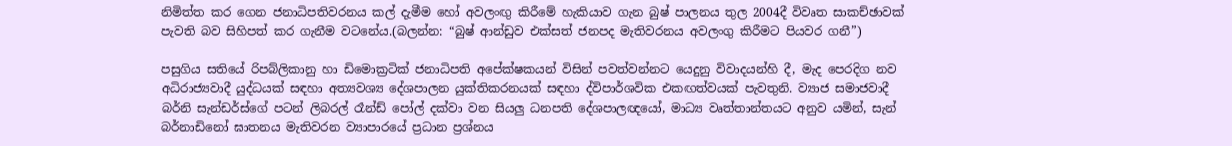නිමිත්ත කර ගෙන ජනාධිපතිවරනය කල් දැමීම හෝ අවලංඟු කිරීමේ හැකියාව ගැන බුෂ් පාලනය තුල 2004දී විවෘත සාකච්ඡාවක් පැවති බව සිහිපත් කර ගැනීම වටනේය.(බලන්න: “බුෂ් ආන්ඩුව එක්සත් ජනපද මැතිවරනය අවලංගු කිරීමට පියවර ගනී”)

පසුගිය සතියේ රිපබ්ලිකානු හා ඩිමොක්‍රටික් ජනාධිපති අපේක්ෂකයන් විසින් පවත්වන්නට යෙදුනු විවාදයන්හි දී, මැද පෙරදිග නව අධිරාජ්‍යවාදී යුද්ධයක් සඳහා අත්‍යවශ්‍ය දේශපාලන යුක්තිකරනයක් සඳහා ද්විපාර්ශවික එකඟත්වයක් පැවතුනි. ව්‍යාජ සමාජවාදී බර්නි සැන්ඩර්ස්ගේ පටන් ලිබරල් රෑන්ඩ් පෝල් දක්වා වන සියලු ධනපති දේශපාලඥයෝ, මාධ්‍ය වෘත්තාන්තයට අනුව යමින්, සැන් බර්නාඩිනෝ ඝාතනය මැතිවරන ව්‍යාපාරයේ ප්‍රධාන ප්‍රශ්නය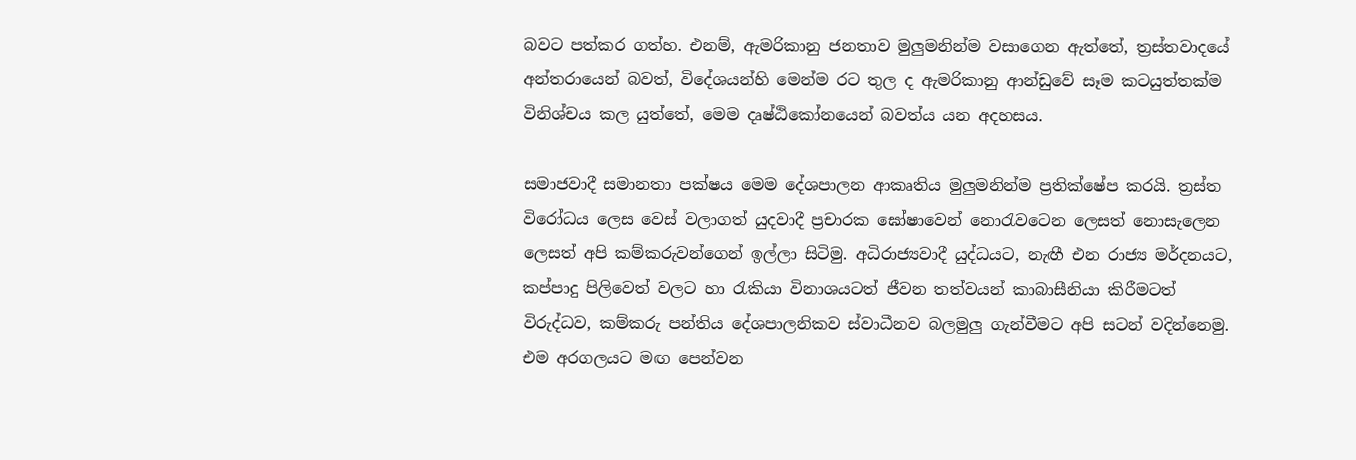බවට පත්කර ගත්හ. එනම්, ඇමරිකානු ජනතාව මුලුමනින්ම වසාගෙන ඇත්තේ, ත්‍රස්තවාදයේ අන්තරායෙන් බවත්, විදේශයන්හි මෙන්ම රට තුල ද ඇමරිකානු ආන්ඩුවේ සෑම කටයුත්තක්ම විනිශ්චය කල යුත්තේ, මෙම දෘෂ්ඨිකෝනයෙන් බවත්ය යන අදහසය.

සමාජවාදී සමානතා පක්ෂය මෙම දේශපාලන ආකෘතිය මුලුමනින්ම ප්‍රතික්ෂේප කරයි. ත්‍රස්ත විරෝධය ලෙස වෙස් වලාගත් යුදවාදී ප්‍රචාරක ඝෝෂාවෙන් නොරැවටෙන ලෙසත් නොසැලෙන ලෙසත් අපි කම්කරුවන්ගෙන් ඉල්ලා සිටිමු. අධිරාජ්‍යවාදී යුද්ධයට, නැඟී එන රාජ්‍ය මර්දනයට, කප්පාදු පිලිවෙත් වලට හා රැකියා විනාශයටත් ජීවන තත්වයන් කාබාසීනියා කිරීමටත් විරුද්ධව, කම්කරු පන්තිය දේශපාලනිකව ස්වාධීනව බලමුලු ගැන්වීමට අපි සටන් වදින්නෙමු. එම අරගලයට මඟ පෙන්වන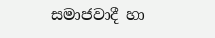සමාජවාදී හා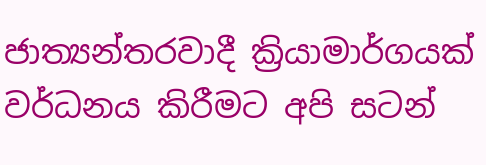ජාත්‍යන්තරවාදී ක්‍රියාමාර්ගයක් වර්ධනය කිරීමට අපි සටන්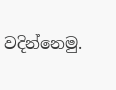වදින්නෙමු.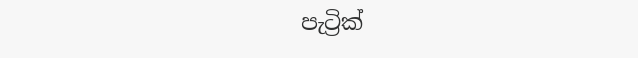පැට්‍රික්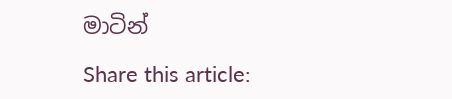මාටින්

Share this article: